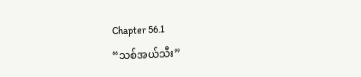Chapter 56.1
“သစ်အယ်သီး”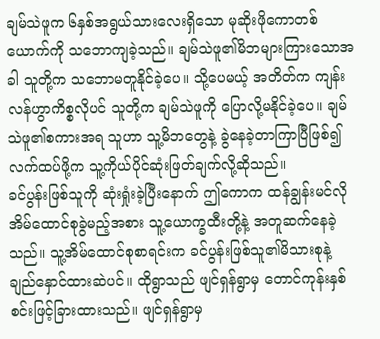ချမ်သဲဖူက ၆နှစ်အရွယ်သားလေးရှိသော မုဆိုးဖိုကောတစ်ယောက်ကို သဘောကျခဲ့သည်။ ချမ်သဲဖူ၏မိဘများကြားသောအခါ သူတို့က သဘောမတူနိုင်ခဲ့ပေ။ သို့ပေမယ့် အတိတ်က ကျန်းလန်ဟွာကိစ္စလိုပင် သူတို့က ချမ်သဲဖူကို ပြောလို့မနိုင်ခဲ့ပေ။ ချမ်သဲဖူ၏စကားအရ သူဟာ သူ့မိဘတွေနဲ့ ခွဲနေခဲ့တာကြာပြီဖြစ်၍ လက်ထပ်ဖို့က သူ့ကိုယ်ပိုင်ဆုံးဖြတ်ချက်လို့ဆိုသည်။
ခင်ပွန်းဖြစ်သူကို ဆုံးရှုံးခဲ့ပြီးနောက် ဤကောက ထန်ချွန်းမင်လို အိမ်ထောင်စုခွဲမည့်အစား သူ့ယောက္ခထီးတို့နဲ့ အတူဆက်နေခဲ့သည်။ သူ့အိမ်ထောင်စုစာရင်းက ခင်ပွန်းဖြစ်သူ၏မိသားစုနဲ့ ချည်နှောင်ထားဆဲပင်။ ထိုရွာသည် ဖျင်ရှန်ရွာမှ တောင်ကုန်းနှစ်စင်းဖြင့်ခြားထားသည်။ ဖျင်ရှန်ရွာမှ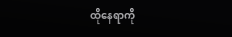ထိုနေရာကို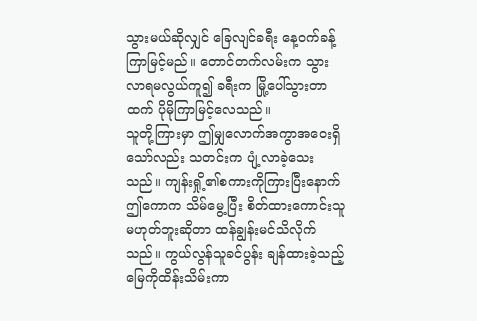သွားမယ်ဆိုလျှင် ခြေလျင်ခရီး နေ့ဝက်ခန့်ကြာမြင့်မည်။ တောင်တက်လမ်းက သွားလာရမလွယ်ကူ၍ ခရီးက မြို့ပေါ်သွားတာထက် ပိုမိုကြာမြင့်လေသည်။
သူတို့ကြားမှာ ဤမျှလောက်အကွာအဝေးရှိသော်လည်း သတင်းက ပျံ့လာခဲ့သေးသည်။ ကျန်းရှို့၏စကားကိုကြားပြီးနောက် ဤကောက သိမ်မွေ့ပြီး စိတ်ထားကောင်းသူမဟုတ်ဘူးဆိုတာ ထန်ချွန်းမင်သိလိုက်သည်။ ကွယ်လွန်သူခင်ပွန်း ချန်ထားခဲ့သည့် မြေကိုထိန်းသိမ်းကာ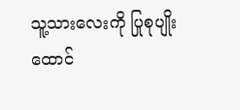သူ့သားလေးကို ပြုစုပျိုးထောင်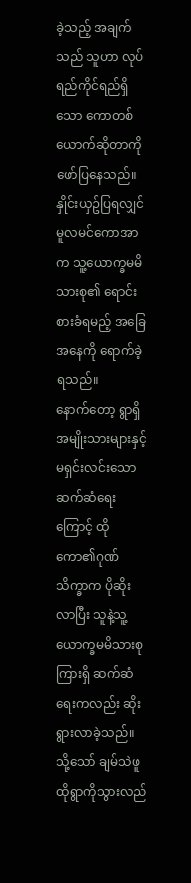ခဲ့သည့် အချက်သည် သူဟာ လုပ်ရည်ကိုင်ရည်ရှိသော ကောတစ်ယောက်ဆိုတာကို ဖော်ပြနေသည်။ နှိုင်းယှဥ်ပြရလျှင် မူလမင်ကောအာက သူ့ယောက္ခမမိသားစု၏ ရောင်းစားခံရမည့် အခြေအနေကို ရောက်ခဲ့ရသည်။
နောက်တော့ ရွာရှိအမျိုးသားများနှင့် မရှင်းလင်းသော ဆက်ဆံရေးကြောင့် ထိုကော၏ဂုဏ်သိက္ခာက ပိုဆိုးလာပြီး သူနဲ့သူ့ယောက္ခမမိသားစုကြားရှိ ဆက်ဆံရေးကလည်း ဆိုးရွားလာခဲ့သည်။ သို့သော် ချမ်သဲဖူ ထိုရွာကိုသွားလည်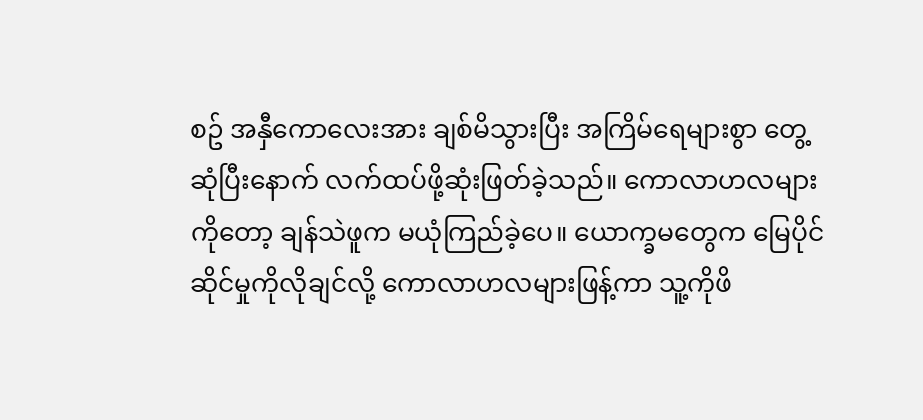စဥ် အနှီကောလေးအား ချစ်မိသွားပြီး အကြိမ်ရေများစွာ တွေ့ဆုံပြီးနောက် လက်ထပ်ဖို့ဆုံးဖြတ်ခဲ့သည်။ ကောလာဟလများကိုတော့ ချန်သဲဖူက မယုံကြည်ခဲ့ပေ။ ယောက္ခမတွေက မြေပိုင်ဆိုင်မှုကိုလိုချင်လို့ ကောလာဟလများဖြန့်ကာ သူ့ကိုဖိ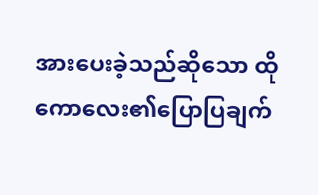အားပေးခဲ့သည်ဆိုသော ထိုကောလေး၏ပြောပြချက်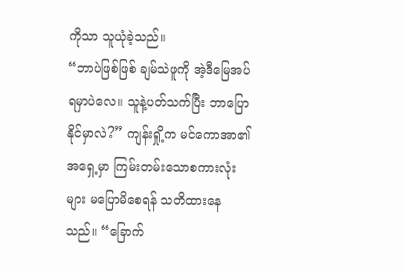ကိုသာ သူယုံခဲ့သည်။
“ဘာပဲဖြစ်ဖြစ် ချမ်သဲဖူကို အဲ့ဒီမြေအပ်ရမှာပဲလေ။ သူနဲ့ပတ်သက်ပြီး ဘာပြောနိုင်မှာလဲ?” ကျန်းရှို့က မင်ကောအာ၏အရှေ့မှာ ကြမ်းတမ်းသောစကားလုံးများ မပြောမိစေရန် သတိထားနေသည်။ “ခြောက်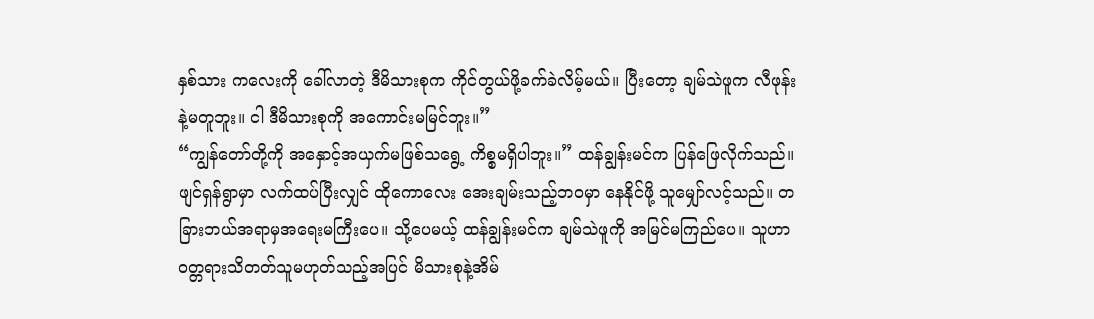နှစ်သား ကလေးကို ခေါ်လာတဲ့ ဒီမိသားစုက ကိုင်တွယ်ဖို့ခက်ခဲလိမ့်မယ်။ ပြီးတော့ ချမ်သဲဖူက လီဖုန်းနဲ့မတူဘူး။ ငါ ဒီမိသားစုကို အကောင်းမမြင်ဘူး။”
“ကျွန်တော်တို့ကို အနှောင့်အယှက်မဖြစ်သရွေ့ ကိစ္စမရှိပါဘူး။” ထန်ချွန်းမင်က ပြန်ဖြေလိုက်သည်။ ဖျင်ရှန်ရွာမှာ လက်ထပ်ပြီးလျှင် ထိုကောလေး အေးချမ်းသည့်ဘဝမှာ နေနိုင်ဖို့ သူမျှော်လင့်သည်။ တခြားဘယ်အရာမှအရေးမကြီးပေ။ သို့ပေမယ့် ထန်ချွန်းမင်က ချမ်သဲဖူကို အမြင်မကြည်ပေ။ သူဟာ ဝတ္တရားသိတတ်သူမဟုတ်သည့်အပြင် မိသားစုနဲ့အိမ်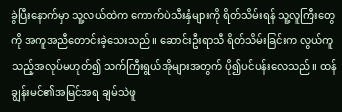ခွဲပြီးနောက်မှာ သူ့လယ်ထဲက ကောက်ပဲသီးနှံများကို ရိတ်သိမ်းရန် သူ့လူကြီးတွေကို အကူအညီတောင်းခဲ့သေးသည်။ ဆောင်းဦးရာသီ ရိတ်သိမ်းခြင်းက လွယ်ကူသည့်အလုပ်မဟုတ်၍ သက်ကြီးရွယ်အိုများအတွက် ပို၍ပင်ပန်းလေသည်။ ထန်ချွန်းမင်၏အမြင်အရ ချမ်သဲဖူ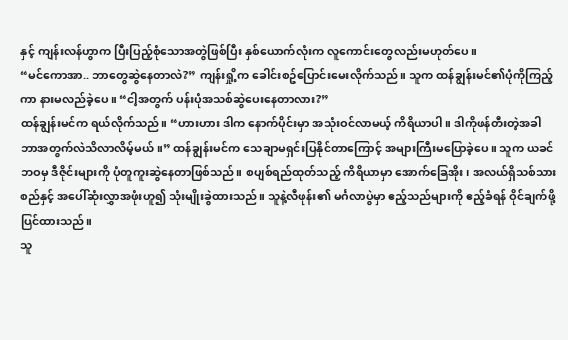နှင့် ကျန်းလန်ဟွာက ပြီးပြည့်စုံသောအတွဲဖြစ်ပြီး နှစ်ယောက်လုံးက လူကောင်းတွေလည်းမဟုတ်ပေ။
“မင်ကောအာ.. ဘာတွေဆွဲနေတာလဲ?” ကျန်းရှို့က ခေါင်းစဥ်ပြောင်းမေးလိုက်သည်။ သူက ထန်ချွန်းမင်၏ပုံကိုကြည့်ကာ နားမလည်ခဲ့ပေ။ “ငါ့အတွက် ပန်းပုံအသစ်ဆွဲပေးနေတာလား?”
ထန်ချွန်းမင်က ရယ်လိုက်သည်။ “ဟားဟား ဒါက နောက်ပိုင်းမှာ အသုံးဝင်လာမယ့် ကိရိယာပါ။ ဒါကိုဖန်တီးတဲ့အခါ ဘာအတွက်လဲသိလာလိမ့်မယ်။” ထန်ချွန်းမင်က သေချာမရှင်းပြနိုင်တာကြောင့် အများကြီးမပြောခဲ့ပေ။ သူက ယခင်ဘဝမှ ဒီဇိုင်းများကို ပုံတူကူးဆွဲနေတာဖြစ်သည်။ စပျစ်ရည်ထုတ်သည့် ကိရိယာမှာ အောက်ခြေအိုး၊ အလယ်ရှိသစ်သားစည်နှင့် အပေါ်ဆုံးလွှာအဖုံးဟူ၍ သုံးမျိုးခွဲထားသည်။ သူနဲ့လီဖုန်း၏ မင်္ဂလာပွဲမှာ ဧည့်သည်များကို ဧည့်ခံရန် ဝိုင်ချက်ဖို့ပြင်ထားသည်။
သူ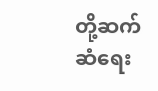တို့ဆက်ဆံရေး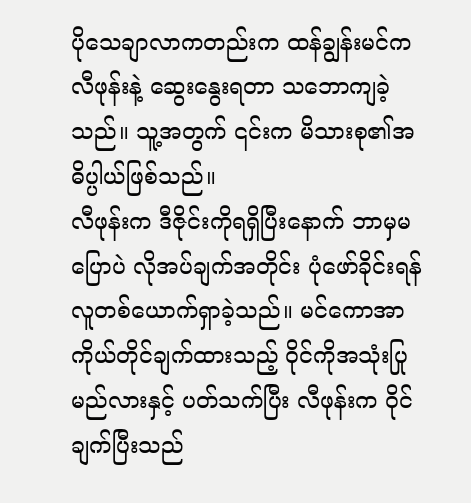ပိုသေချာလာကတည်းက ထန်ချွန်းမင်က လီဖုန်းနဲ့ ဆွေးနွေးရတာ သဘောကျခဲ့သည်။ သူ့အတွက် ၎င်းက မိသားစု၏အဓိပ္ပါယ်ဖြစ်သည်။
လီဖုန်းက ဒီဇိုင်းကိုရရှိပြီးနောက် ဘာမှမပြောပဲ လိုအပ်ချက်အတိုင်း ပုံဖော်ခိုင်းရန် လူတစ်ယောက်ရှာခဲ့သည်။ မင်ကောအာကိုယ်တိုင်ချက်ထားသည့် ဝိုင်ကိုအသုံးပြုမည်လားနှင့် ပတ်သက်ပြီး လီဖုန်းက ဝိုင်ချက်ပြီးသည်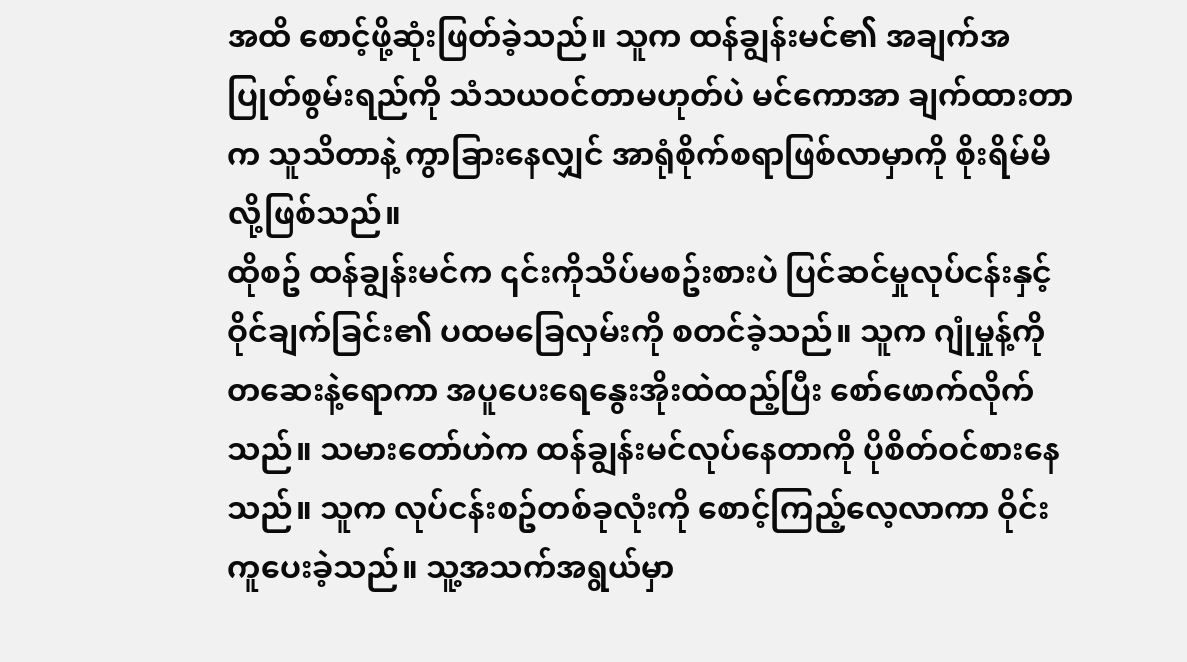အထိ စောင့်ဖို့ဆုံးဖြတ်ခဲ့သည်။ သူက ထန်ချွန်းမင်၏ အချက်အပြုတ်စွမ်းရည်ကို သံသယဝင်တာမဟုတ်ပဲ မင်ကောအာ ချက်ထားတာက သူသိတာနဲ့ ကွာခြားနေလျှင် အာရုံစိုက်စရာဖြစ်လာမှာကို စိုးရိမ်မိလို့ဖြစ်သည်။
ထိုစဥ် ထန်ချွန်းမင်က ၎င်းကိုသိပ်မစဥ်းစားပဲ ပြင်ဆင်မှုလုပ်ငန်းနှင့် ဝိုင်ချက်ခြင်း၏ ပထမခြေလှမ်းကို စတင်ခဲ့သည်။ သူက ဂျုံမှုန့်ကို တဆေးနဲ့ရောကာ အပူပေးရေနွေးအိုးထဲထည့်ပြီး စော်ဖောက်လိုက်သည်။ သမားတော်ဟဲက ထန်ချွန်းမင်လုပ်နေတာကို ပိုစိတ်ဝင်စားနေသည်။ သူက လုပ်ငန်းစဥ်တစ်ခုလုံးကို စောင့်ကြည့်လေ့လာကာ ဝိုင်းကူပေးခဲ့သည်။ သူ့အသက်အရွယ်မှာ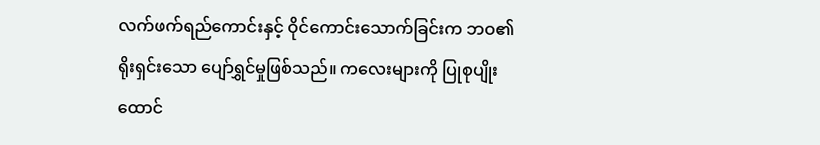လက်ဖက်ရည်ကောင်းနှင့် ဝိုင်ကောင်းသောက်ခြင်းက ဘဝ၏ ရိုးရှင်းသော ပျော်ရွှင်မှုဖြစ်သည်။ ကလေးများကို ပြုစုပျိုးထောင်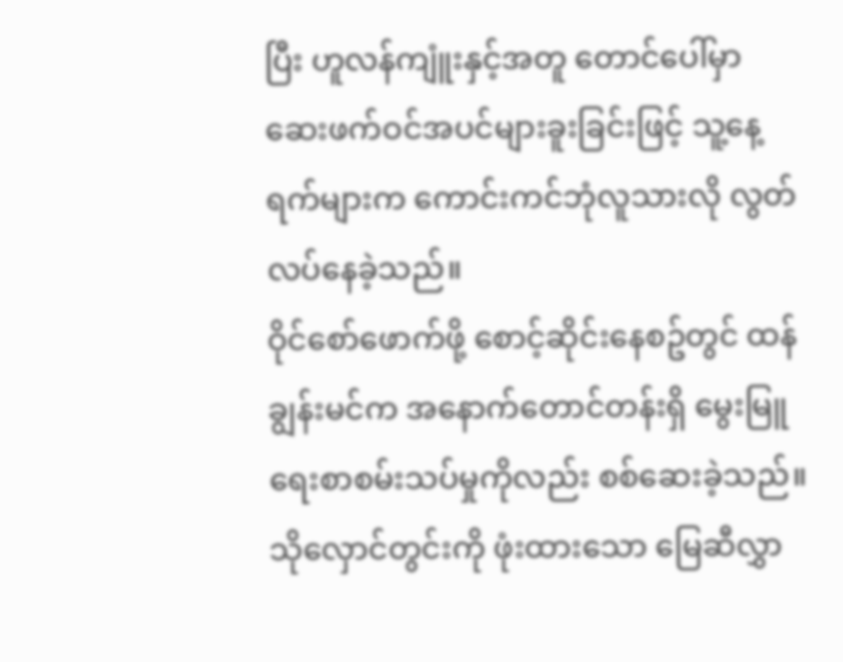ပြီး ဟူလန်ကျူံးနှင့်အတူ တောင်ပေါ်မှာ ဆေးဖက်ဝင်အပင်များခူးခြင်းဖြင့် သူ့နေ့ရက်များက ကောင်းကင်ဘုံလူသားလို လွတ်လပ်နေခဲ့သည်။
ဝိုင်စော်ဖောက်ဖို့ စောင့်ဆိုင်းနေစဥ်တွင် ထန်ချွန်းမင်က အနောက်တောင်တန်းရှိ မွေးမြူရေးစာစမ်းသပ်မှုကိုလည်း စစ်ဆေးခဲ့သည်။ သိုလှောင်တွင်းကို ဖုံးထားသော မြေဆီလွှာ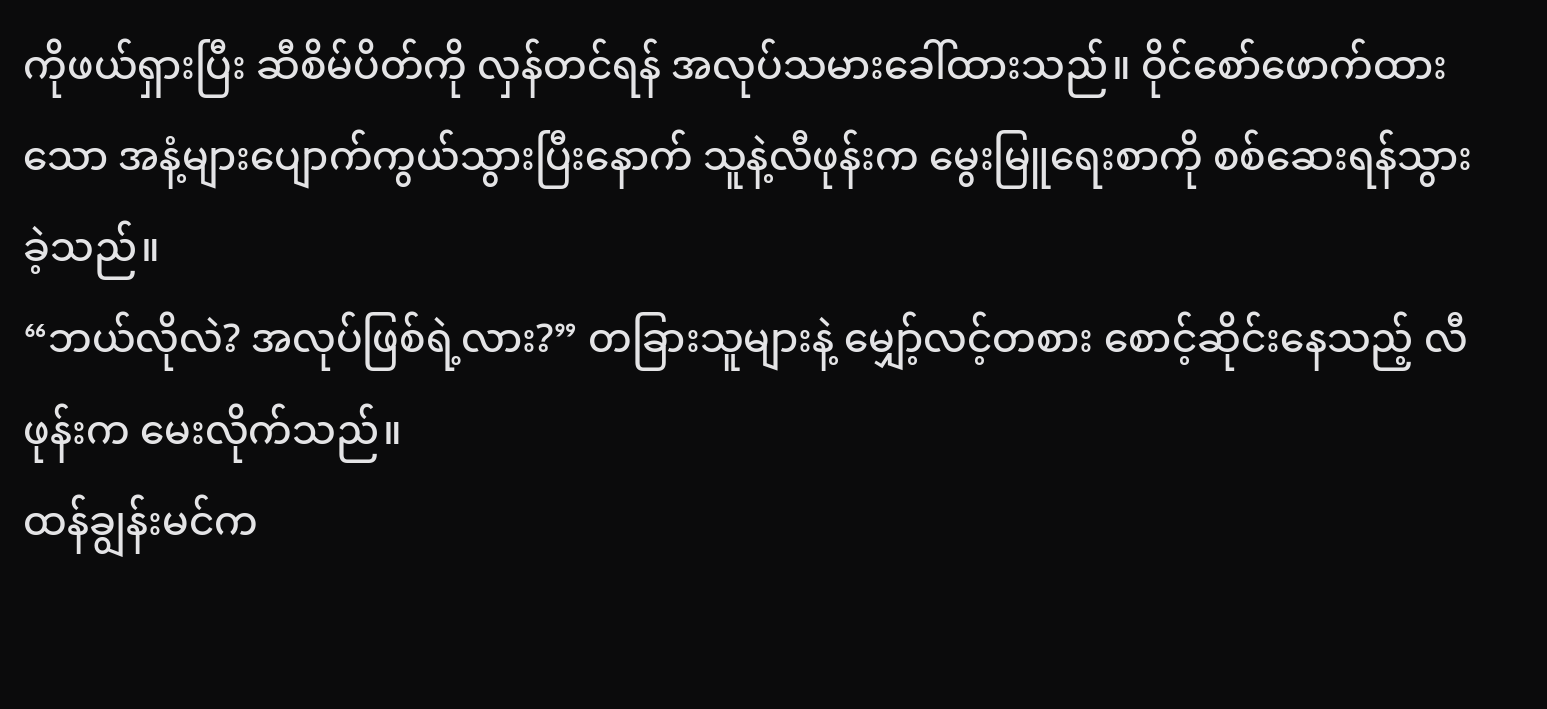ကိုဖယ်ရှားပြီး ဆီစိမ်ပိတ်ကို လှန်တင်ရန် အလုပ်သမားခေါ်ထားသည်။ ဝိုင်စော်ဖောက်ထားသော အနံ့များပျောက်ကွယ်သွားပြီးနောက် သူနဲ့လီဖုန်းက မွေးမြူရေးစာကို စစ်ဆေးရန်သွားခဲ့သည်။
“ဘယ်လိုလဲ? အလုပ်ဖြစ်ရဲ့လား?” တခြားသူများနဲ့ မျှော့်လင့်တစား စောင့်ဆိုင်းနေသည့် လီဖုန်းက မေးလိုက်သည်။
ထန်ချွန်းမင်က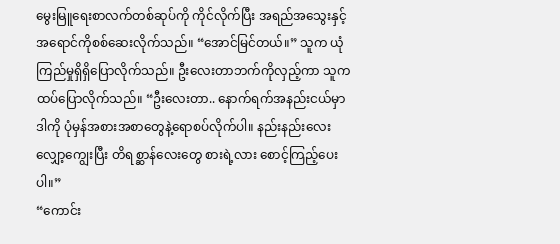မွေးမြူရေးစာလက်တစ်ဆုပ်ကို ကိုင်လိုက်ပြီး အရည်အသွေးနှင့် အရောင်ကိုစစ်ဆေးလိုက်သည်။ “အောင်မြင်တယ်။” သူက ယုံကြည်မှုရှိရှိပြောလိုက်သည်။ ဦးလေးတာဘက်ကိုလှည့်ကာ သူက ထပ်ပြောလိုက်သည်။ “ဦးလေးတာ.. နောက်ရက်အနည်းငယ်မှာ ဒါကို ပုံမှန်အစားအစာတွေနဲ့ရောစပ်လိုက်ပါ။ နည်းနည်းလေးလျှော့ကျွေးပြီး တိရစ္ဆာန်လေးတွေ စားရဲ့လား စောင့်ကြည့်ပေးပါ။”
“ကောင်း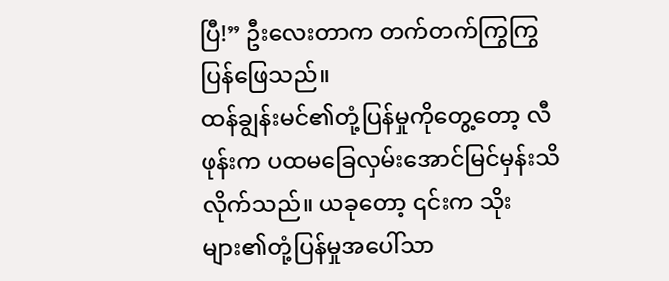ပြီ!” ဦးလေးတာက တက်တက်ကြွကြွ ပြန်ဖြေသည်။
ထန်ချွန်းမင်၏တုံ့ပြန်မှုကိုတွေ့တော့ လီဖုန်းက ပထမခြေလှမ်းအောင်မြင်မှန်းသိလိုက်သည်။ ယခုတော့ ၎င်းက သိုးများ၏တုံ့ပြန်မှုအပေါ်သာ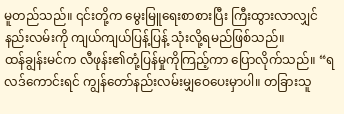မူတည်သည်။ ၎င်းတို့က မွေးမြူရေးစာစားပြီး ကြီးထွားလာလျှင် နည်းလမ်းကို ကျယ်ကျယ်ပြန့်ပြန့် သုံးလို့ရမည်ဖြစ်သည်။
ထန်ချွန်းမင်က လီဖုန်း၏တုံ့ပြန်မှုကိုကြည့်ကာ ပြောလိုက်သည်။ “ရလဒ်ကောင်းရင် ကျွန်တော်နည်းလမ်းမျှဝေပေးမှာပါ။ တခြားသူ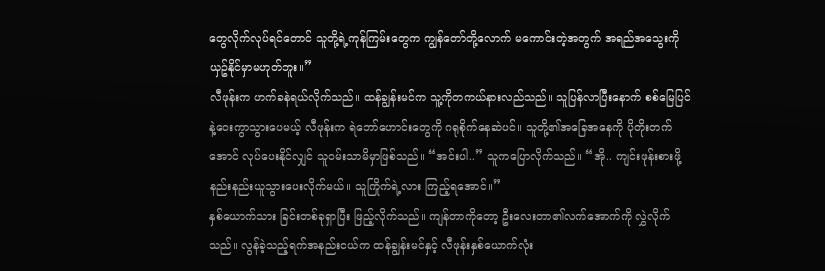တွေလိုက်လုပ်ရင်တောင် သူတို့ရဲ့ကုန်ကြမ်းတွေက ကျွန်တော်တို့လောက် မကောင်းတဲ့အတွက် အရည်အသွေးကို ယှဥ်နိုင်မှာမဟုတ်ဘူး။”
လီဖုန်းက ဟက်ခနဲရယ်လိုက်သည်။ ထန်ချွန်းမင်က သူ့ကိုတကယ်နားလည်သည်။ သူပြန်လာပြီးနောက် စစ်မြေပြင်နဲ့ဝေးကွာသွားပေမယ့် လီဖုန်းက ရဲဘော်ဟောင်းတွေကို ဂရုစိုက်နေဆဲပင်။ သူတို့၏အခြေအနေကို ပိုတိုးတက်အောင် လုပ်ပေးနိုင်လျှင် သူဝမ်းသာမိမှာဖြစ်သည်။ “အင်းပါ..” သူကပြောလိုက်သည်။ “အို.. ကျင်းဖုန်းစားဖို့ နည်းနည်းယူသွားပေးလိုက်မယ်။ သူကြိုက်ရဲ့လား ကြည့်ရအောင်။”
နှစ်ယောက်သား ခြင်းတစ်ခုရှာပြီး ဖြည့်လိုက်သည်။ ကျန်တာကိုတော့ ဦးလေးတာ၏လက်အောက်ကို လွှဲလိုက်သည်။ လွန်ခဲ့သည့်ရက်အနည်းငယ်က ထန်ချွန်းမင်နှင့် လီဖုန်းနှစ်ယောက်လုံး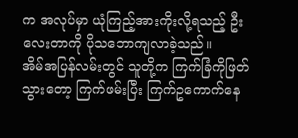က အလုပ်မှာ ယုံကြည့်အားကိုးလို့ရသည့် ဦးလေးတာကို ပိုသဘောကျလာခဲ့သည်။
အိမ်အပြန်လမ်းတွင် သူတို့က ကြက်ခြံကိုဖြတ်သွားတော့ ကြက်ဖမ်းပြီး ကြက်ဥကောက်နေ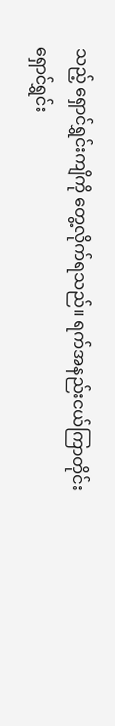သည့် ရှောင်ရွှင်းကျိကို တွေ့လိုက်ရသည်။ ရက်အနည်းငယ်ကြာတိုင်း ရှောင်ရွှင်း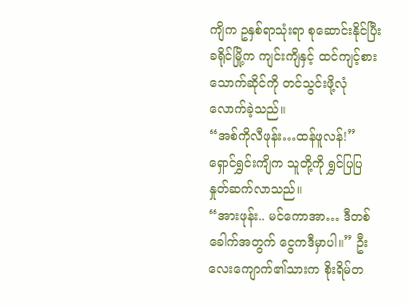ကျိက ဥနှစ်ရာသုံးရာ စုဆောင်းနိုင်ပြီး ခရိုင်မြို့က ကျင်းကျိနှင့် ထင်ကျင့်စားသောက်ဆိုင်ကို တင်သွင်းဖို့လုံလောက်ခဲ့သည်။
“အစ်ကိုလီဖုန်း…ထန်ဖူလန်!” ရှောင်ရွှင်းကျိက သူတို့ကို ရွှင်ပြပြနှုတ်ဆက်လာသည်။
“အားဖုန်း.. မင်ကောအာ… ဒီတစ်ခေါက်အတွက် ငွေကဒီမှာပါ။” ဦးလေးကျောက်၏သားက စိုးရိမ်တ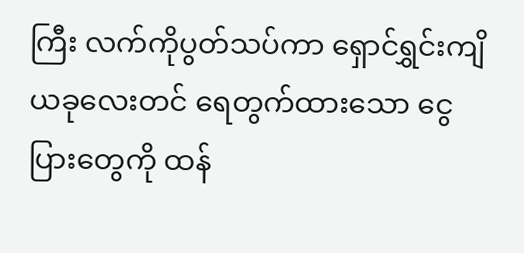ကြီး လက်ကိုပွတ်သပ်ကာ ရှောင်ရွှင်းကျိ ယခုလေးတင် ရေတွက်ထားသော ငွေပြားတွေကို ထန်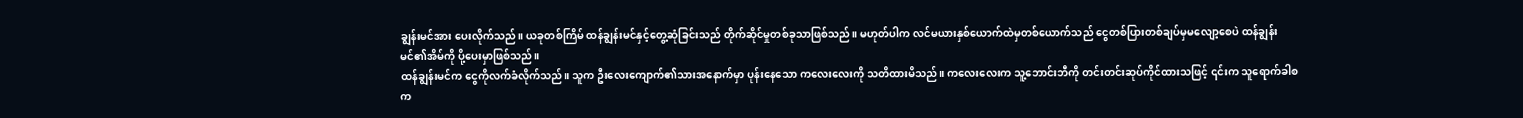ချွန်းမင်အား ပေးလိုက်သည်။ ယခုတစ်ကြိမ် ထန်ချွန်းမင်နှင့်တွေ့ဆုံခြင်းသည် တိုက်ဆိုင်မှုတစ်ခုသာဖြစ်သည်။ မဟုတ်ပါက လင်မယားနှစ်ယောက်ထဲမှတစ်ယောက်သည် ငွေတစ်ပြားတစ်ချပ်မှမလျော့စေပဲ ထန်ချွန်းမင်၏အိမ်ကို ပို့ပေးမှာဖြစ်သည်။
ထန်ချွန်းမင်က ငွေကိုလက်ခံလိုက်သည်။ သူက ဦးလေးကျောက်၏သားအနောက်မှာ ပုန်းနေသော ကလေးလေးကို သတိထားမိသည်။ ကလေးလေးက သူ့ဘောင်းဘီကို တင်းတင်းဆုပ်ကိုင်ထားသဖြင့် ၎င်းက သူရောက်ခါစက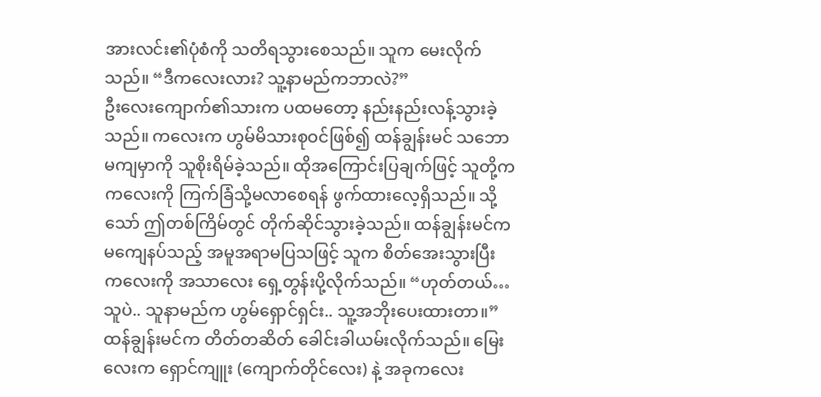အားလင်း၏ပုံစံကို သတိရသွားစေသည်။ သူက မေးလိုက်သည်။ “ဒီကလေးလား? သူ့နာမည်ကဘာလဲ?”
ဦးလေးကျောက်၏သားက ပထမတော့ နည်းနည်းလန့်သွားခဲ့သည်။ ကလေးက ဟွမ်မိသားစုဝင်ဖြစ်၍ ထန်ချွန်းမင် သဘောမကျမှာကို သူစိုးရိမ်ခဲ့သည်။ ထိုအကြောင်းပြချက်ဖြင့် သူတို့က ကလေးကို ကြက်ခြံသို့မလာစေရန် ဖွက်ထားလေ့ရှိသည်။ သို့သော် ဤတစ်ကြိမ်တွင် တိုက်ဆိုင်သွားခဲ့သည်။ ထန်ချွန်းမင်က မကျေနပ်သည့် အမူအရာမပြသဖြင့် သူက စိတ်အေးသွားပြီး ကလေးကို အသာလေး ရှေ့တွန်းပို့လိုက်သည်။ “ဟုတ်တယ်…သူပဲ.. သူနာမည်က ဟွမ်ရှောင်ရှင်း.. သူ့အဘိုးပေးထားတာ။”
ထန်ချွန်းမင်က တိတ်တဆိတ် ခေါင်းခါယမ်းလိုက်သည်။ မြေးလေးက ရှောင်ကျူး (ကျောက်တိုင်လေး) နဲ့ အခုကလေး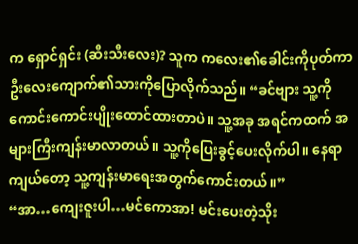က ရှောင်ရှင်း (ဆီးသီးလေး)? သူက ကလေး၏ခေါင်းကိုပုတ်ကာ ဦးလေးကျောက်၏သားကိုပြောလိုက်သည်။ “ခင်ဗျား သူ့ကို ကောင်းကောင်းပျိုးထောင်ထားတာပဲ။ သူ့အခု အရင်ကထက် အများကြီးကျန်းမာလာတယ်။ သူ့ကိုပြေးခွင့်ပေးလိုက်ပါ။ နေရာကျယ်တော့ သူ့ကျန်းမာရေးအတွက်ကောင်းတယ်။”
“အာ…ကျေးဇူးပါ…မင်ကောအာ! မင်းပေးတဲ့သိုး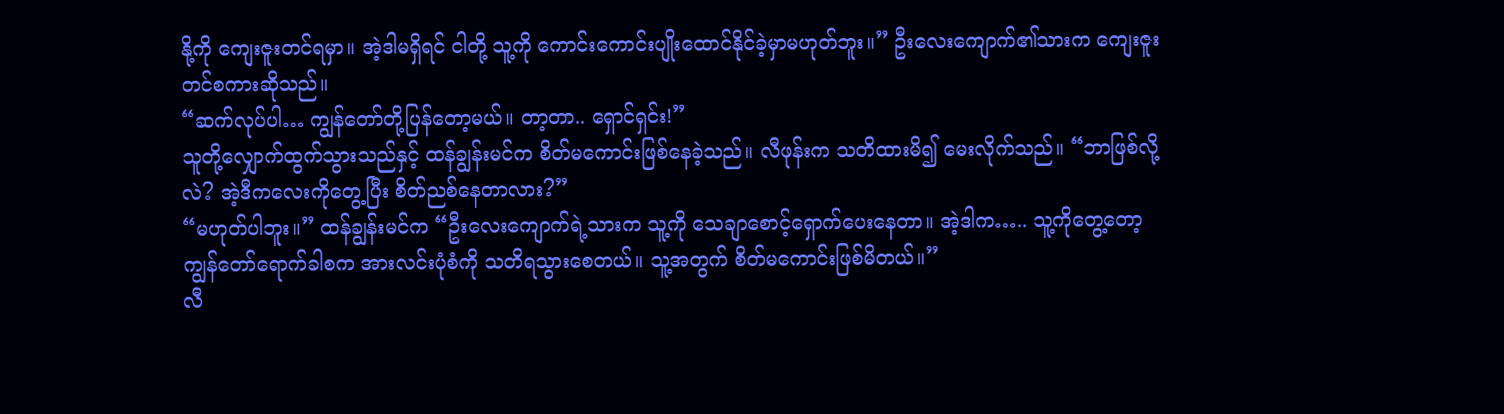နို့ကို ကျေးဇူးတင်ရမှာ။ အဲ့ဒါမရှိရင် ငါတို့ သူ့ကို ကောင်းကောင်းပျိုးထောင်နိုင်ခဲ့မှာမဟုတ်ဘူး။” ဦးလေးကျောက်၏သားက ကျေးဇူးတင်စကားဆိုသည်။
“ဆက်လုပ်ပါ… ကျွန်တော်တို့ပြန်တော့မယ်။ တာ့တာ.. ရှောင်ရှင်း!”
သူတို့လျှောက်ထွက်သွားသည်နှင့် ထန်ချွန်းမင်က စိတ်မကောင်းဖြစ်နေခဲ့သည်။ လီဖုန်းက သတိထားမိ၍ မေးလိုက်သည်။ “ဘာဖြစ်လို့လဲ? အဲ့ဒီကလေးကိုတွေ့ပြီး စိတ်ညစ်နေတာလား?”
“မဟုတ်ပါဘူး။” ထန်ချွန်းမင်က “ဦးလေးကျောက်ရဲ့သားက သူ့ကို သေချာစောင့်ရှောက်ပေးနေတာ။ အဲ့ဒါက….. သူ့ကိုတွေ့တော့ ကျွန်တော်ရောက်ခါစက အားလင်းပုံစံကို သတိရသွားစေတယ်။ သူ့အတွက် စိတ်မကောင်းဖြစ်မိတယ်။”
လီ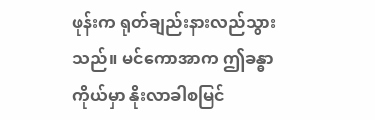ဖုန်းက ရုတ်ချည်းနားလည်သွားသည်။ မင်ကောအာက ဤခန္ဓာကိုယ်မှာ နိုးလာခါစမြင်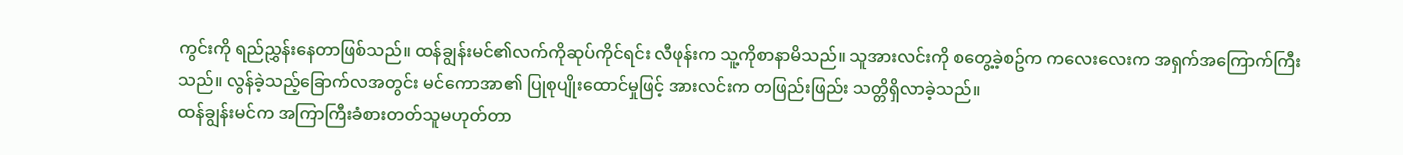ကွင်းကို ရည်ညွှန်းနေတာဖြစ်သည်။ ထန်ချွန်းမင်၏လက်ကိုဆုပ်ကိုင်ရင်း လီဖုန်းက သူ့ကိုစာနာမိသည်။ သူအားလင်းကို စတွေ့ခဲ့စဥ်က ကလေးလေးက အရှက်အကြောက်ကြီးသည်။ လွန်ခဲ့သည့်ခြောက်လအတွင်း မင်ကောအာ၏ ပြုစုပျိုးထောင်မှုဖြင့် အားလင်းက တဖြည်းဖြည်း သတ္တိရှိလာခဲ့သည်။
ထန်ချွန်းမင်က အကြာကြီးခံစားတတ်သူမဟုတ်တာ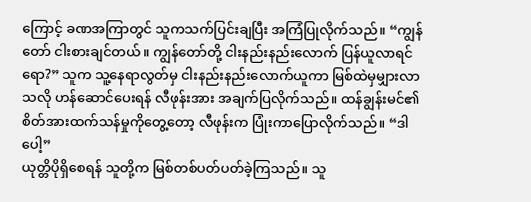ကြောင့် ခဏအကြာတွင် သူကသက်ပြင်းချပြီး အကြံပြုလိုက်သည်။ “ကျွန်တော် ငါးစားချင်တယ်။ ကျွန်တော်တို့ ငါးနည်းနည်းလောက် ပြန်ယူလာရင်ရော?” သူက သူ့နေရာလွတ်မှ ငါးနည်းနည်းလောက်ယူကာ မြစ်ထဲမှမျှားလာသလို ဟန်ဆောင်ပေးရန် လီဖုန်းအား အချက်ပြလိုက်သည်။ ထန်ချွန်းမင်၏ စိတ်အားထက်သန်မှုကိုတွေ့တော့ လီဖုန်းက ပြုံးကာပြောလိုက်သည်။ “ဒါပေါ့”
ယုတ္တိပိုရှိစေရန် သူတို့က မြစ်တစ်ပတ်ပတ်ခဲ့ကြသည်။ သူ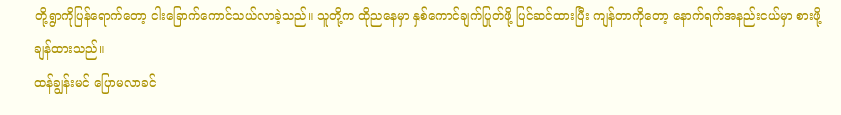တို့ရွာကိုပြန်ရောက်တော့ ငါးခြောက်ကောင်သယ်လာခဲ့သည်။ သူတို့က ထိုညနေမှာ နှစ်ကောင်ချက်ပြုတ်ဖို့ ပြင်ဆင်ထားပြီး ကျန်တာကိုတော့ နောက်ရက်အနည်းငယ်မှာ စားဖို့ချန်ထားသည်။
ထန်ချွန်းမင် ပြောမလာခင်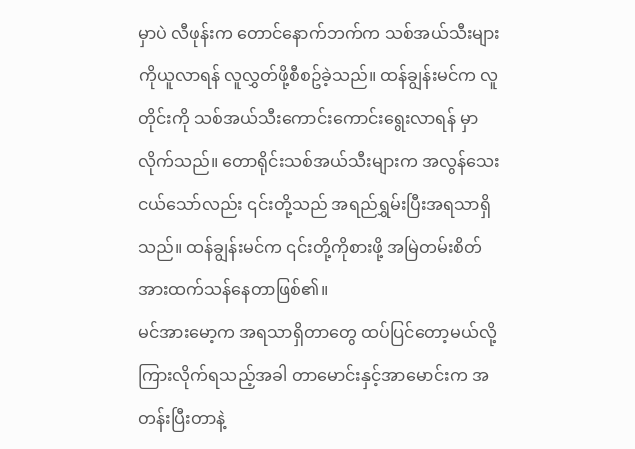မှာပဲ လီဖုန်းက တောင်နောက်ဘက်က သစ်အယ်သီးများကိုယူလာရန် လူလွှတ်ဖို့စီစဥ်ခဲ့သည်။ ထန်ချွန်းမင်က လူတိုင်းကို သစ်အယ်သီးကောင်းကောင်းရွေးလာရန် မှာလိုက်သည်။ တောရိုင်းသစ်အယ်သီးများက အလွန်သေးငယ်သော်လည်း ၎င်းတို့သည် အရည်ရွှမ်းပြီးအရသာရှိသည်။ ထန်ချွန်းမင်က ၎င်းတို့ကိုစားဖို့ အမြဲတမ်းစိတ်အားထက်သန်နေတာဖြစ်၏။
မင်အားမော့က အရသာရှိတာတွေ ထပ်ပြင်တော့မယ်လို့ ကြားလိုက်ရသည့်အခါ တာမောင်းနှင့်အာမောင်းက အတန်းပြီးတာနဲ့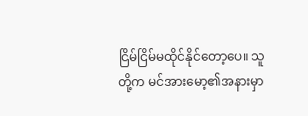ငြိမ်ငြိမ်မထိုင်နိုင်တော့ပေ။ သူတို့က မင်အားမော့၏အနားမှာ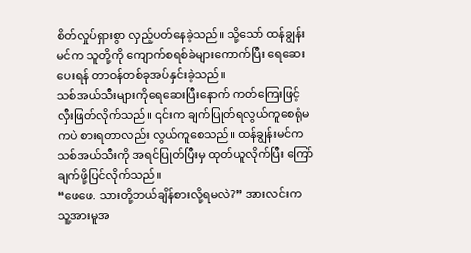စိတ်လှုပ်ရှားစွာ လှည့်ပတ်နေခဲ့သည်။ သို့သော် ထန်ချွန်းမင်က သူတို့ကို ကျောက်စရစ်ခဲများကောက်ပြီး ရေဆေးပေးရန် တာဝန်တစ်ခုအပ်နှင်းခဲ့သည်။
သစ်အယ်သီးများကိုရေဆေးပြီးနောက် ကတ်ကြေးဖြင့်လှီးဖြတ်လိုက်သည်။ ၎င်းက ချက်ပြုတ်ရလွယ်ကူစေရုံမကပဲ စားရတာလည်း လွယ်ကူစေသည်။ ထန်ချွန်းမင်က သစ်အယ်သီးကို အရင်ပြုတ်ပြီးမှ ထုတ်ယူလိုက်ပြီး ကြော်ချက်ဖို့ပြင်လိုက်သည်။
“ဖေဖေ. သားတို့ဘယ်ချိန်စားလို့ရမလဲ?” အားလင်းက သူ့အားမူအ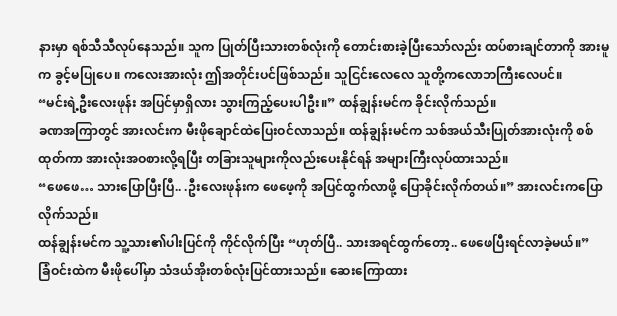နားမှာ ရစ်သီသီလုပ်နေသည်။ သူက ပြုတ်ပြီးသားတစ်လုံးကို တောင်းစားခဲ့ပြီးသော်လည်း ထပ်စားချင်တာကို အားမူက ခွင့်မပြုပေ။ ကလေးအားလုံး ဤအတိုင်းပင်ဖြစ်သည်။ သူငြင်းလေလေ သူတို့ကလောဘကြီးလေပင်။
“မင်းရဲ့ဦးလေးဖုန်း အပြင်မှာရှိလား သွားကြည့်ပေးပါဦး။” ထန်ချွန်းမင်က ခိုင်းလိုက်သည်။
ခဏအကြာတွင် အားလင်းက မီးဖိုချောင်ထဲပြေးဝင်လာသည်။ ထန်ချွန်းမင်က သစ်အယ်သီးပြုတ်အားလုံးကို စစ်ထုတ်ကာ အားလုံးအဝစားလို့ရပြီး တခြားသူများကိုလည်းပေးနိုင်ရန် အများကြီးလုပ်ထားသည်။
“ဖေဖေ… သားပြောပြီးပြီ.. .ဦးလေးဖုန်းက ဖေဖေ့ကို အပြင်ထွက်လာဖို့ ပြောခိုင်းလိုက်တယ်။” အားလင်းကပြောလိုက်သည်။
ထန်ချွန်းမင်က သူ့သား၏ပါးပြင်ကို ကိုင်လိုက်ပြီး “ဟုတ်ပြီ.. သားအရင်ထွက်တော့.. ဖေဖေပြီးရင်လာခဲ့မယ်။”
ခြံဝင်းထဲက မီးဖိုပေါ်မှာ သံဒယ်အိုးတစ်လုံးပြင်ထားသည်။ ဆေးကြောထား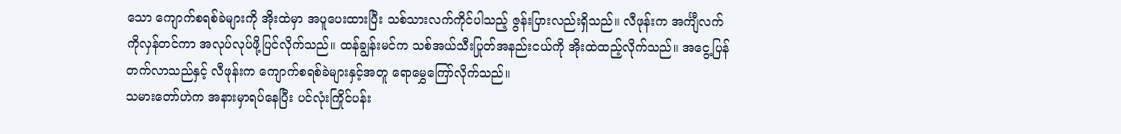သော ကျောက်စရစ်ခဲများကို အိုးထဲမှာ အပူပေးထားပြီး သစ်သားလက်ကိုင်ပါသည့် ဇွန်းပြားလည်းရှိသည်။ လီဖုန်းက အင်္ကျီလက်ကိုလှန်တင်ကာ အလုပ်လုပ်ဖို့ပြင်လိုက်သည်။ ထန်ချွန်းမင်က သစ်အယ်သီးပြုတ်အနည်းငယ်ကို အိုးထဲထည့်လိုက်သည်။ အငွေ့ပြန်တက်လာသည်နှင့် လီဖုန်းက ကျောက်စရစ်ခဲများနှင့်အတူ ရောမွှေကြော်လိုက်သည်။
သမားတော်ဟဲက အနားမှာရပ်နေပြီး ပင်လုံးကြိုင်ပန်း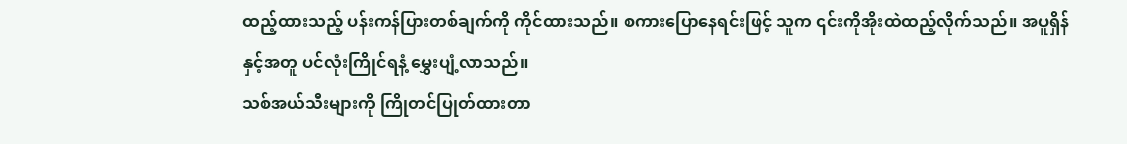ထည့်ထားသည့် ပန်းကန်ပြားတစ်ချက်ကို ကိုင်ထားသည်။ စကားပြောနေရင်းဖြင့် သူက ၎င်းကိုအိုးထဲထည့်လိုက်သည်။ အပူရှိန်နှင့်အတူ ပင်လုံးကြိုင်ရနံ့ မွှေးပျံ့လာသည်။
သစ်အယ်သီးများကို ကြိုတင်ပြုတ်ထားတာ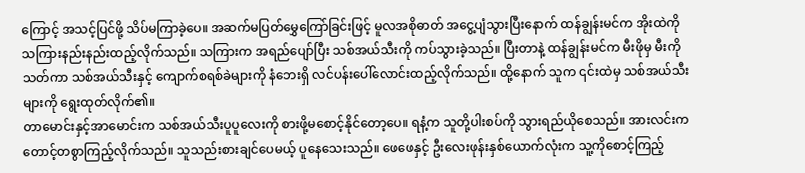ကြောင့် အသင့်ပြင်ဖို့ သိပ်မကြာခဲ့ပေ။ အဆက်မပြတ်မွှေကြော်ခြင်းဖြင့် မူလအစိုဓာတ် အငွေ့ပျံသွားပြီးနောက် ထန်ချွန်းမင်က အိုးထဲကို သကြားနည်းနည်းထည့်လိုက်သည်။ သကြားက အရည်ပျော်ပြီး သစ်အယ်သီးကို ကပ်သွားခဲ့သည်။ ပြီးတာနဲ့ ထန်ချွန်းမင်က မီးဖိုမှ မီးကိုသတ်ကာ သစ်အယ်သီးနှင့် ကျောက်စရစ်ခဲများကို နံဘေးရှိ လင်ပန်းပေါ်လောင်းထည့်လိုက်သည်။ ထို့နောက် သူက ၎င်းထဲမှ သစ်အယ်သီးများကို ရွေးထုတ်လိုက်၏။
တာမောင်းနှင့်အာမောင်းက သစ်အယ်သီးပူပူလေးကို စားဖို့မစောင့်နိုင်တော့ပေ။ ရနံ့က သူတို့ပါးစပ်ကို သွားရည်ယိုစေသည်။ အားလင်းက တောင့်တစွာကြည့်လိုက်သည်။ သူသည်းစားချင်ပေမယ့် ပူနေသေးသည်။ ဖေဖေနှင့် ဦးလေးဖုန်းနှစ်ယောက်လုံးက သူ့ကိုစောင့်ကြည့်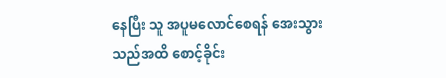နေပြီး သူ အပူမလောင်စေရန် အေးသွားသည်အထိ စောင့်ခိုင်း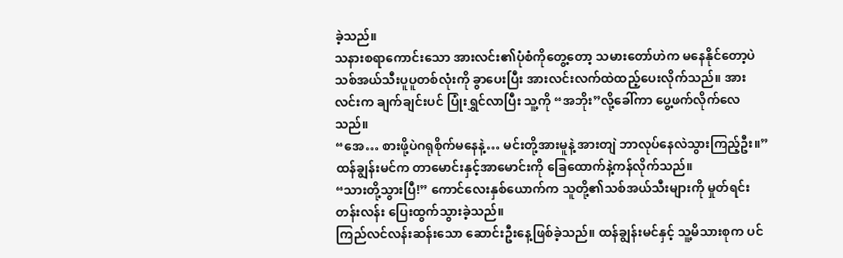ခဲ့သည်။
သနားစရာကောင်းသော အားလင်း၏ပုံစံကိုတွေ့တော့ သမားတော်ဟဲက မနေနိုင်တော့ပဲ သစ်အယ်သီးပူပူတစ်လုံးကို ခွာပေးပြီး အားလင်းလက်ထဲထည့်ပေးလိုက်သည်။ အားလင်းက ချက်ချင်းပင် ပြုံးရွှင်လာပြီး သူ့ကို “အဘိုး”လို့ခေါ်ကာ ပွေ့ဖက်လိုက်လေသည်။
“အေ… စားဖို့ပဲဂရုစိုက်မနေနဲ့… မင်းတို့အားမူနဲ့ အားတျဲ ဘာလုပ်နေလဲသွားကြည့်ဦး။” ထန်ချွန်းမင်က တာမောင်းနှင့်အာမောင်းကို ခြေထောက်နဲ့ကန်လိုက်သည်။
“သားတို့သွားပြီ!” ကောင်လေးနှစ်ယောက်က သူတို့၏သစ်အယ်သီးများကို မှုတ်ရင်းတန်းလန်း ပြေးထွက်သွားခဲ့သည်။
ကြည်လင်လန်းဆန်းသော ဆောင်းဦးနေ့ဖြစ်ခဲ့သည်။ ထန်ချွန်းမင်နှင့် သူ့မိသားစုက ပင်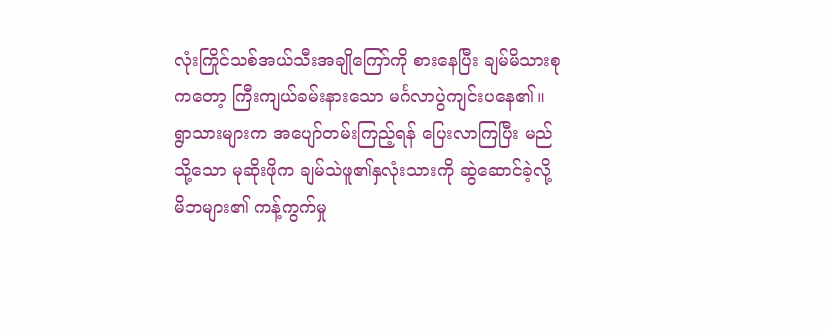လုံးကြိုင်သစ်အယ်သီးအချိုကြော်ကို စားနေပြီး ချမ်မိသားစုကတော့ ကြီးကျယ်ခမ်းနားသော မင်္ဂလာပွဲကျင်းပနေ၏။ ရွာသားများက အပျော်တမ်းကြည့်ရန် ပြေးလာကြပြီး မည်သို့သော မုဆိုးဖိုက ချမ်သဲဖူ၏နှလုံးသားကို ဆွဲဆောင်ခဲ့လို့ မိဘများ၏ ကန့်ကွက်မှု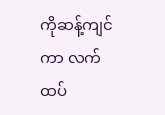ကိုဆန့်ကျင်ကာ လက်ထပ်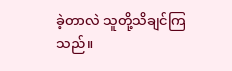ခဲ့တာလဲ သူတို့သိချင်ကြသည်။